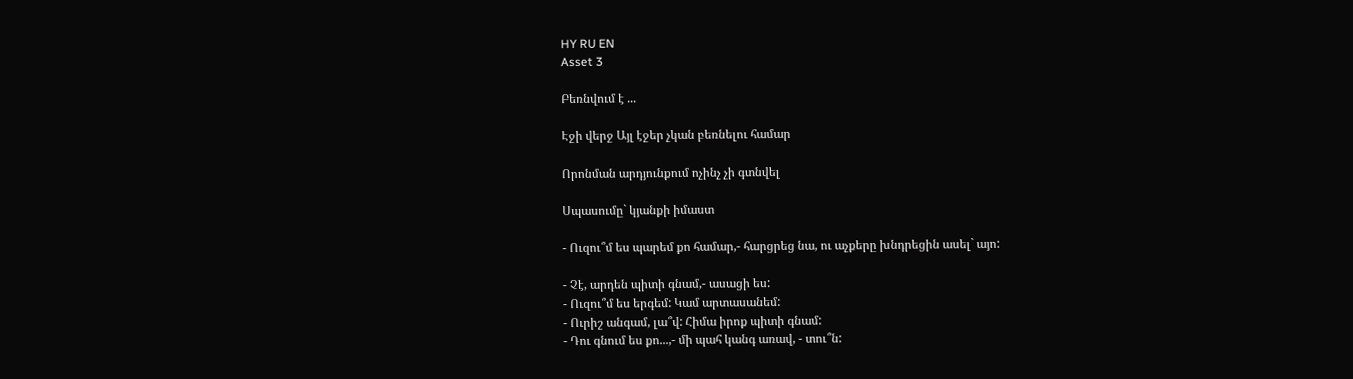HY RU EN
Asset 3

Բեռնվում է ...

Էջի վերջ Այլ էջեր չկան բեռնելու համար

Որոնման արդյունքում ոչինչ չի գտնվել

Սպասումը` կյանքի իմաստ

- Ուզու՞մ ես պարեմ քո համար,- հարցրեց նա, ու աչքերը խնդրեցին ասել` այո:

- Չէ, արդեն պիտի գնամ,- ասացի ես:
- Ուզու՞մ ես երգեմ: Կամ արտասանեմ:
- Ուրիշ անգամ, լա՞վ: Հիմա իրոք պիտի գնամ:
- Դու գնում ես քո...,- մի պահ կանգ առավ, - տու՞ն: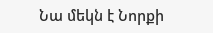Նա մեկն է Նորքի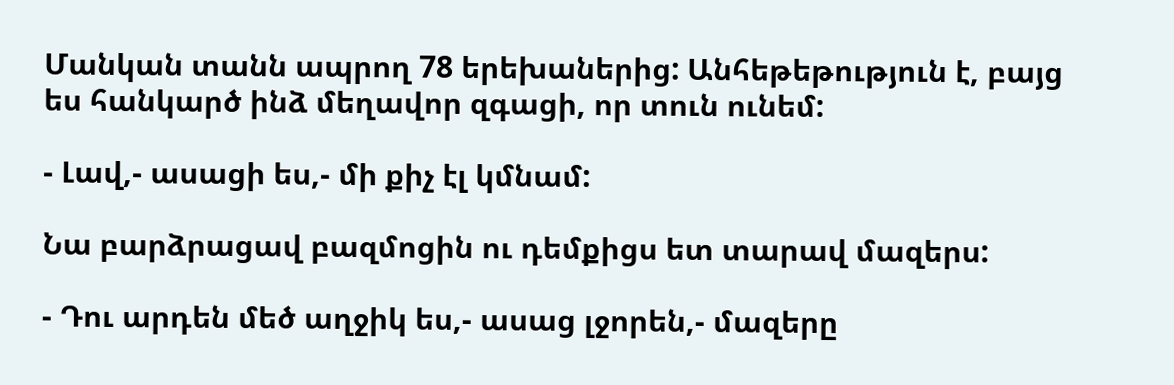Մանկան տանն ապրող 78 երեխաներից: Անհեթեթություն է, բայց ես հանկարծ ինձ մեղավոր զգացի, որ տուն ունեմ:

- Լավ,- ասացի ես,- մի քիչ էլ կմնամ:

Նա բարձրացավ բազմոցին ու դեմքիցս ետ տարավ մազերս:

- Դու արդեն մեծ աղջիկ ես,- ասաց լջորեն,- մազերը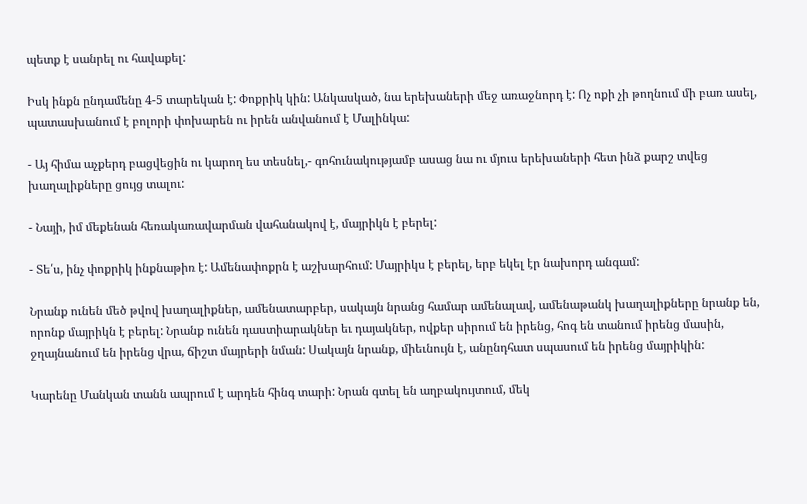պետք է սանրել ու հավաքել:

Իսկ ինքն ընդամենը 4-5 տարեկան է: Փոքրիկ կին: Անկասկած, նա երեխաների մեջ առաջնորդ է: Ոչ ոքի չի թողնում մի բառ ասել, պատասխանում է բոլորի փոխարեն ու իրեն անվանում է Մալինկա:

- Այ հիմա աչքերդ բացվեցին ու կարող ես տեսնել,- գոհունակությամբ ասաց նա ու մյուս երեխաների հետ ինձ քարշ տվեց խաղալիքները ցույց տալու:

- Նայի, իմ մեքենան հեռակառավարման վահանակով է, մայրիկն է բերել:

- Տե՛ս, ինչ փոքրիկ ինքնաթիռ է: Ամենափոքրն է աշխարհում: Մայրիկս է բերել, երբ եկել էր նախորդ անգամ:

Նրանք ունեն մեծ թվով խաղալիքներ, ամենատարբեր, սակայն նրանց համար ամենալավ, ամենաթանկ խաղալիքները նրանք են, որոնք մայրիկն է բերել: Նրանք ունեն դաստիարակներ եւ դայակներ, ովքեր սիրում են իրենց, հոգ են տանում իրենց մասին, ջղայնանում են իրենց վրա, ճիշտ մայրերի նման: Սակայն նրանք, միեւնույն է, անընդհատ սպասում են իրենց մայրիկին:

Կարենը Մանկան տանն ապրում է արդեն հինգ տարի: Նրան գտել են աղբակույտում, մեկ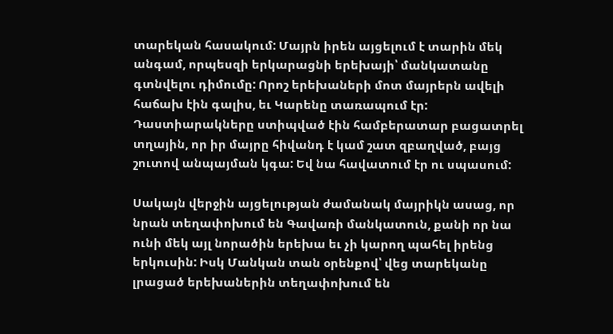տարեկան հասակում: Մայրն իրեն այցելում է տարին մեկ անգամ, որպեսզի երկարացնի երեխայի՝ մանկատանը գտնվելու դիմումը: Որոշ երեխաների մոտ մայրերն ավելի հաճախ էին գալիս, եւ Կարենը տառապում էր: Դաստիարակները ստիպված էին համբերատար բացատրել տղային, որ իր մայրը հիվանդ է կամ շատ զբաղված, բայց շուտով անպայման կգա: Եվ նա հավատում էր ու սպասում:

Սակայն վերջին այցելության ժամանակ մայրիկն ասաց, որ նրան տեղափոխում են Գավառի մանկատուն, քանի որ նա ունի մեկ այլ նորածին երեխա եւ չի կարող պահել իրենց երկուսին: Իսկ Մանկան տան օրենքով՝ վեց տարեկանը լրացած երեխաներին տեղափոխում են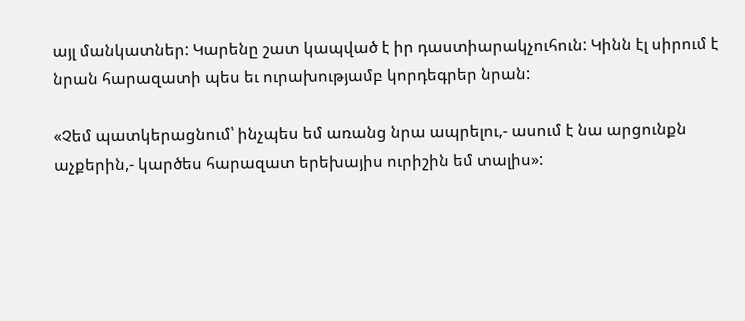այլ մանկատներ: Կարենը շատ կապված է իր դաստիարակչուհուն: Կինն էլ սիրում է նրան հարազատի պես եւ ուրախությամբ կորդեգրեր նրան:

«Չեմ պատկերացնում՝ ինչպես եմ առանց նրա ապրելու,- ասում է նա արցունքն աչքերին,- կարծես հարազատ երեխայիս ուրիշին եմ տալիս»: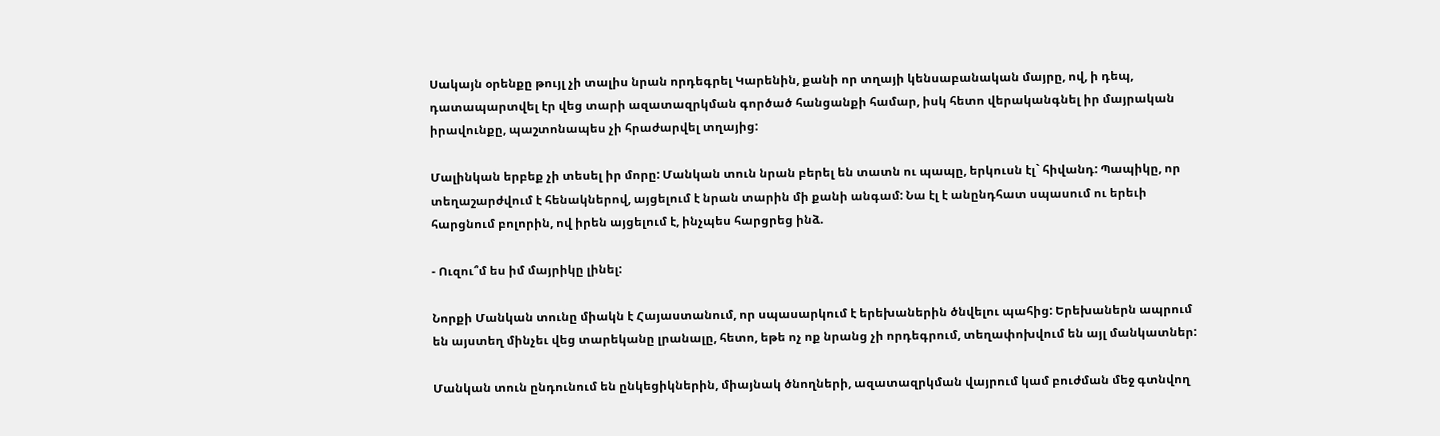Սակայն օրենքը թույլ չի տալիս նրան որդեգրել Կարենին, քանի որ տղայի կենսաբանական մայրը, ով, ի դեպ, դատապարտվել էր վեց տարի ազատազրկման գործած հանցանքի համար, իսկ հետո վերականգնել իր մայրական իրավունքը, պաշտոնապես չի հրաժարվել տղայից:

Մալինկան երբեք չի տեսել իր մորը: Մանկան տուն նրան բերել են տատն ու պապը, երկուսն էլ` հիվանդ: Պապիկը, որ տեղաշարժվում է հենակներով, այցելում է նրան տարին մի քանի անգամ: Նա էլ է անընդհատ սպասում ու երեւի հարցնում բոլորին, ով իրեն այցելում է, ինչպես հարցրեց ինձ.

- Ուզու՞մ ես իմ մայրիկը լինել:

Նորքի Մանկան տունը միակն է Հայաստանում, որ սպասարկում է երեխաներին ծնվելու պահից: Երեխաներն ապրում են այստեղ մինչեւ վեց տարեկանը լրանալը, հետո, եթե ոչ ոք նրանց չի որդեգրում, տեղափոխվում են այլ մանկատներ:

Մանկան տուն ընդունում են ընկեցիկներին, միայնակ ծնողների, ազատազրկման վայրում կամ բուժման մեջ գտնվող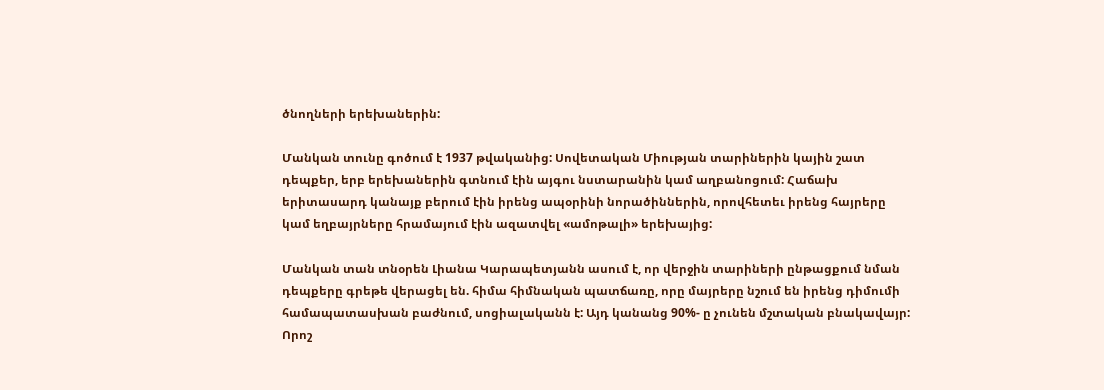ծնողների երեխաներին:

Մանկան տունը գոծում է 1937 թվականից: Սովետական Միության տարիներին կային շատ դեպքեր, երբ երեխաներին գտնում էին այգու նստարանին կամ աղբանոցում: Հաճախ երիտասարդ կանայք բերում էին իրենց ապօրինի նորածիններին, որովհետեւ իրենց հայրերը կամ եղբայրները հրամայում էին ազատվել «ամոթալի» երեխայից:

Մանկան տան տնօրեն Լիանա Կարապետյանն ասում է, որ վերջին տարիների ընթացքում նման դեպքերը գրեթե վերացել են. հիմա հիմնական պատճառը, որը մայրերը նշում են իրենց դիմումի համապատասխան բաժնում, սոցիալականն է: Այդ կանանց 90%- ը չունեն մշտական բնակավայր: Որոշ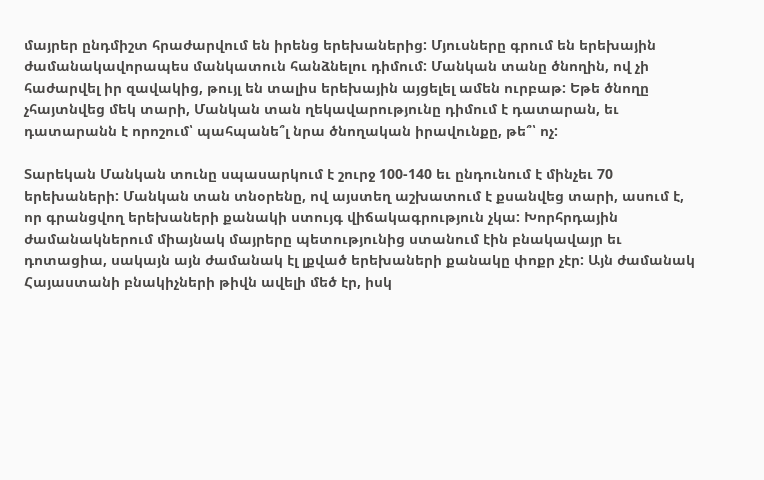մայրեր ընդմիշտ հրաժարվում են իրենց երեխաներից: Մյուսները գրում են երեխային ժամանակավորապես մանկատուն հանձնելու դիմում: Մանկան տանը ծնողին, ով չի հաժարվել իր զավակից, թույլ են տալիս երեխային այցելել ամեն ուրբաթ: Եթե ծնողը չհայտնվեց մեկ տարի, Մանկան տան ղեկավարությունը դիմում է դատարան, եւ դատարանն է որոշում՝ պահպանե՞լ նրա ծնողական իրավունքը, թե՞՝ ոչ:

Տարեկան Մանկան տունը սպասարկում է շուրջ 100-140 եւ ընդունում է մինչեւ 70 երեխաների: Մանկան տան տնօրենը, ով այստեղ աշխատում է քսանվեց տարի, ասում է, որ գրանցվող երեխաների քանակի ստույգ վիճակագրություն չկա: Խորհրդային ժամանակներում միայնակ մայրերը պետությունից ստանում էին բնակավայր եւ դոտացիա, սակայն այն ժամանակ էլ լքված երեխաների քանակը փոքր չէր: Այն ժամանակ Հայաստանի բնակիչների թիվն ավելի մեծ էր, իսկ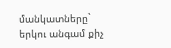մանկատները` երկու անգամ քիչ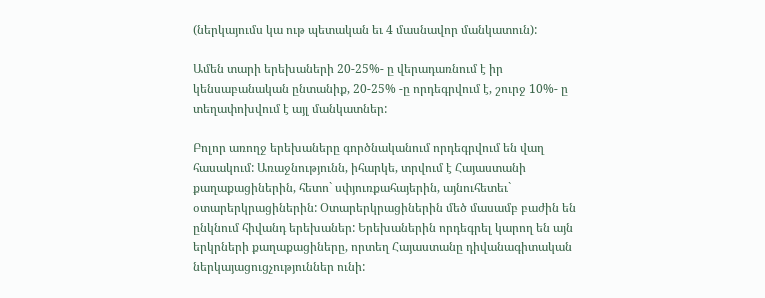(ներկայումս կա ութ պետական եւ 4 մասնավոր մանկատուն):

Ամեն տարի երեխաների 20-25%- ը վերադառնում է իր կենսաբանական ընտանիք, 20-25% -ը որդեգրվում է, շուրջ 10%- ը տեղափոխվում է այլ մանկատներ:

Բոլոր առողջ երեխաները գործնականում որդեգրվում են վաղ հասակում: Առաջնությունն, իհարկե, տրվում է Հայաստանի քաղաքացիներին, հետո` սփյուռքահայերին, այնուհետեւ` օտարերկրացիներին: Օտարերկրացիներին մեծ մասամբ բաժին են ընկնում հիվանդ երեխաներ: Երեխաներին որդեգրել կարող են այն երկրների քաղաքացիները, որտեղ Հայաստանը դիվանագիտական ներկայացուցչություններ ունի: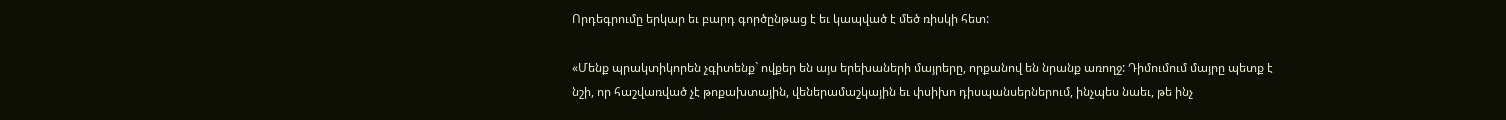Որդեգրումը երկար եւ բարդ գործընթաց է եւ կապված է մեծ ռիսկի հետ:

«Մենք պրակտիկորեն չգիտենք` ովքեր են այս երեխաների մայրերը, որքանով են նրանք առողջ: Դիմումում մայրը պետք է նշի, որ հաշվառված չէ թոքախտային, վեներամաշկային եւ փսիխո դիսպանսերներում, ինչպես նաեւ, թե ինչ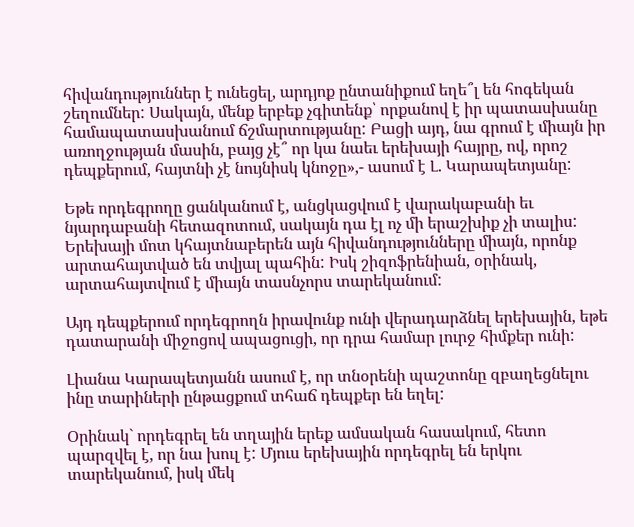հիվանդություններ է ունեցել, արդյոք ընտանիքում եղե՞լ են հոգեկան շեղումներ: Սակայն, մենք երբեք չգիտենք՝ որքանով է իր պատասխանը համապատասխանում ճշմարտությանը: Բացի այդ, նա գրում է միայն իր առողջության մասին, բայց չէ՞ որ կա նաեւ երեխայի հայրը, ով, որոշ դեպքերում, հայտնի չէ նույնիսկ կնոջը»,- ասում է Լ. Կարապետյանը:

Եթե որդեգրողը ցանկանում է, անցկացվում է վարակաբանի եւ նյարդաբանի հետազոտում, սակայն դա էլ ոչ մի երաշխիք չի տալիս: Երեխայի մոտ կհայտնաբերեն այն հիվանդությունները միայն, որոնք արտահայտված են տվյալ պահին: Իսկ շիզոֆրենիան, օրինակ, արտահայտվում է միայն տասնչորս տարեկանում:

Այդ դեպքերում որդեգրողն իրավունք ունի վերադարձնել երեխային, եթե դատարանի միջոցով ապացուցի, որ դրա համար լուրջ հիմքեր ունի:

Լիանա Կարապետյանն ասում է, որ տնօրենի պաշտոնը զբաղեցնելու ինը տարիների ընթացքում տհաճ դեպքեր են եղել:

Օրինակ` որդեգրել են տղային երեք ամսական հասակում, հետո պարզվել է, որ նա խուլ է: Մյուս երեխային որդեգրել են երկու տարեկանում, իսկ մեկ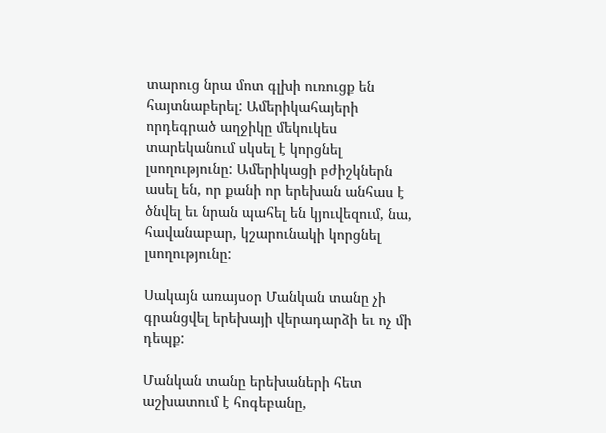տարուց նրա մոտ գլխի ուռուցք են հայտնաբերել: Ամերիկահայերի որդեգրած աղջիկը մեկուկես տարեկանում սկսել է կորցնել լսողությունը: Ամերիկացի բժիշկներն ասել են, որ քանի որ երեխան անհաս է ծնվել եւ նրան պահել են կյուվեզում, նա, հավանաբար, կշարունակի կորցնել լսողությունը:

Սակայն առայսօր Մանկան տանը չի գրանցվել երեխայի վերադարձի եւ ոչ մի դեպք:

Մանկան տանը երեխաների հետ աշխատում է հոգեբանը,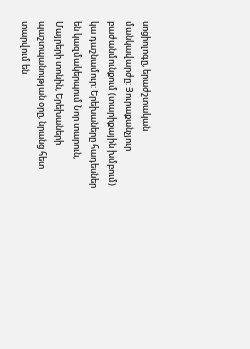սոցիոլոգը, երաժշտական մանկավարժը: Յուրաքանչյուր բաժանմունքում (տարիքային խմբում) կա դաշնամուր: Երեխաները հադեսներ են կազմակերպում Նոր տարուն, Մայրերի տոնին, Երեխաների պաշտպանության օրը, նրանց հետ տարվում են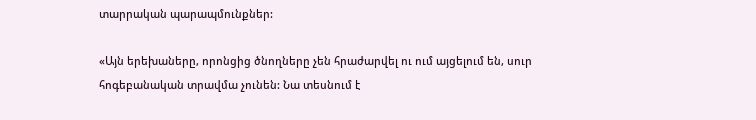տարրական պարապմունքներ:

«Այն երեխաները, որոնցից ծնողները չեն հրաժարվել ու ում այցելում են, սուր հոգեբանական տրավմա չունեն: Նա տեսնում է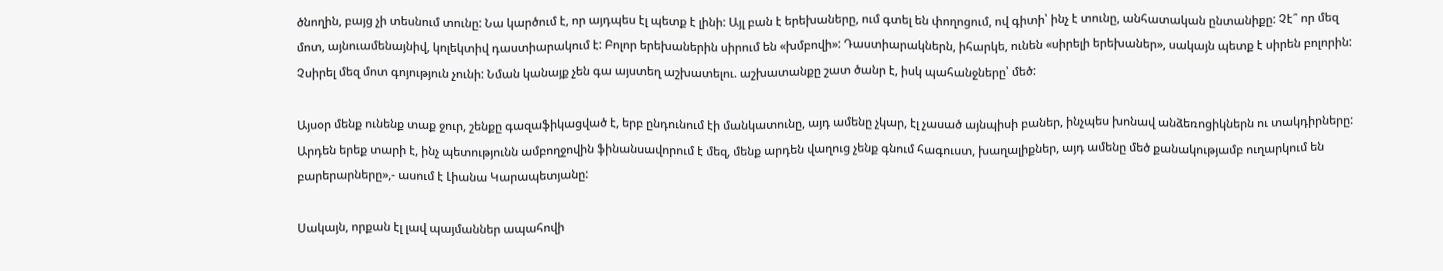ծնողին, բայց չի տեսնում տունը: Նա կարծում է, որ այդպես էլ պետք է լինի: Այլ բան է երեխաները, ում գտել են փողոցում, ով գիտի՝ ինչ է տունը, անհատական ընտանիքը: Չէ՞ որ մեզ մոտ, այնուամենայնիվ, կոլեկտիվ դաստիարակում է: Բոլոր երեխաներին սիրում են «խմբովի»: Դաստիարակներն, իհարկե, ունեն «սիրելի երեխաներ», սակայն պետք է սիրեն բոլորին: Չսիրել մեզ մոտ գոյություն չունի: Նման կանայք չեն գա այստեղ աշխատելու. աշխատանքը շատ ծանր է, իսկ պահանջները՝ մեծ:

Այսօր մենք ունենք տաք ջուր, շենքը գազաֆիկացված է, երբ ընդունում էի մանկատունը, այդ ամենը չկար, էլ չասած այնպիսի բաներ, ինչպես խոնավ անձեռոցիկներն ու տակդիրները: Արդեն երեք տարի է, ինչ պետությունն ամբողջովին ֆինանսավորում է մեզ, մենք արդեն վաղուց չենք գնում հագուստ, խաղալիքներ, այդ ամենը մեծ քանակությամբ ուղարկում են բարերարները»,- ասում է Լիանա Կարապետյանը:

Սակայն, որքան էլ լավ պայմաններ ապահովի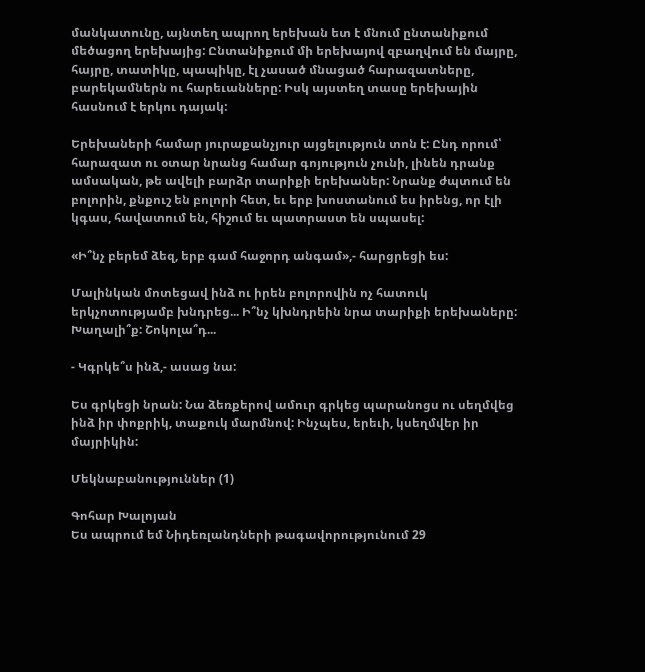մանկատունը, այնտեղ ապրող երեխան ետ է մնում ընտանիքում մեծացող երեխայից: Ընտանիքում մի երեխայով զբաղվում են մայրը, հայրը, տատիկը, պապիկը, էլ չասած մնացած հարազատները, բարեկամներն ու հարեւանները: Իսկ այստեղ տասը երեխային հասնում է երկու դայակ:

Երեխաների համար յուրաքանչյուր այցելություն տոն է: Ընդ որում՝ հարազատ ու օտար նրանց համար գոյություն չունի, լինեն դրանք ամսական, թե ավելի բարձր տարիքի երեխաներ: Նրանք ժպտում են բոլորին, քնքուշ են բոլորի հետ, եւ երբ խոստանում ես իրենց, որ էլի կգաս, հավատում են, հիշում եւ պատրաստ են սպասել:

«Ի՞նչ բերեմ ձեզ, երբ գամ հաջորդ անգամ»,- հարցրեցի ես:

Մալինկան մոտեցավ ինձ ու իրեն բոլորովին ոչ հատուկ երկչոտությամբ խնդրեց... Ի՞նչ կխնդրեին նրա տարիքի երեխաները: Խաղալի՞ք: Շոկոլա՞դ...

- Կգրկե՞ս ինձ,- ասաց նա:

Ես գրկեցի նրան: Նա ձեռքերով ամուր գրկեց պարանոցս ու սեղմվեց ինձ իր փոքրիկ, տաքուկ մարմնով: Ինչպես, երեւի, կսեղմվեր իր մայրիկին:

Մեկնաբանություններ (1)

Գոհար Խալոյան
Ես ապրում եմ Նիդեռլանդների թագավորությունում 29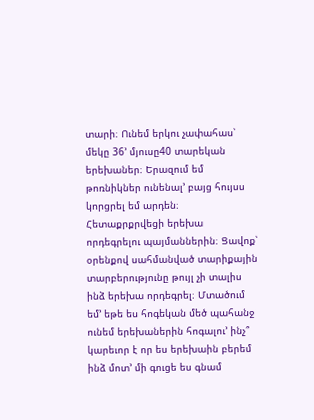տարի։ Ունեմ երկու չափահաս՝ մեկը 36՚ մյուսը40 տարեկան երեխաներ։ Երազում եմ թոռնիկներ ունենալ՚ բայց հույսս կորցրել եմ արդեն։ Հետաքրքրվեցի երեխա որդեգրելու պայմաններին։ Ցավոք՝ օրենքով սահմանված տարիքային տարբերությունը թույլ չի տալիս ինձ երեխա որդեգրել։ Մտածում եմ՚ եթե ես հոգեկան մեծ պահանջ ունեմ երեխաներին հոգալու՚ ինչ՞ կարեւոր է որ ես երեխաին բերեմ ինձ մոտ՚ մի գուցե ես գնամ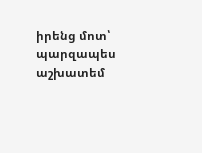իրենց մոտ՝ պարզապես աշխատեմ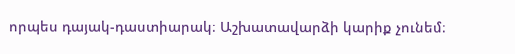որպես դայակ-դաստիարակ։ Աշխատավարձի կարիք չունեմ։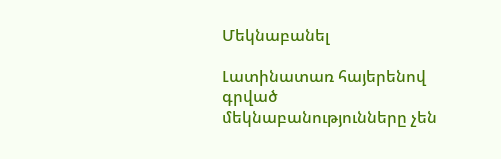Մեկնաբանել

Լատինատառ հայերենով գրված մեկնաբանությունները չեն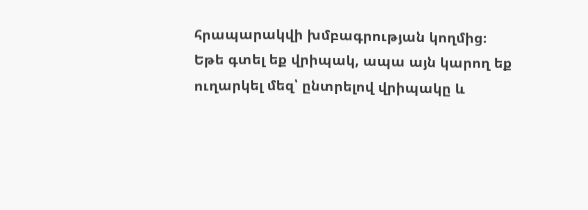հրապարակվի խմբագրության կողմից։
Եթե գտել եք վրիպակ, ապա այն կարող եք ուղարկել մեզ՝ ընտրելով վրիպակը և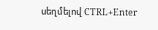սեղմելով CTRL+Enter